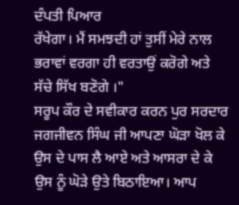ਦੰਪਤੀ ਪਿਆਰ
ਰੱਖੇਗਾ। ਮੈਂ ਸਮਝਦੀ ਹਾਂ ਤੁਸੀਂ ਮੇਰੇ ਨਾਲ ਭਰਾਵਾਂ ਵਰਗਾ ਹੀ ਵਰਤਾਉਂ ਕਰੋਗੇ ਅਤੇ ਸੱਚੇ ਸਿੱਖ ਬਣੋਗੇ ।"
ਸਰੂਪ ਕੌਰ ਦੇ ਸਵੀਕਾਰ ਕਰਨ ਪੁਰ ਸਰਦਾਰ ਜਗਜੀਵਨ ਸਿੰਘ ਜੀ ਆਪਣਾ ਘੋੜਾ ਖੋਲ ਕੇ ਉਸ ਦੇ ਪਾਸ ਲੈ ਆਏ ਅਤੇ ਆਸਰਾ ਦੇ ਕੇ ਉਸ ਨੂੰ ਘੋੜੇ ਉਤੇ ਬਿਠਾਇਆ। ਆਪ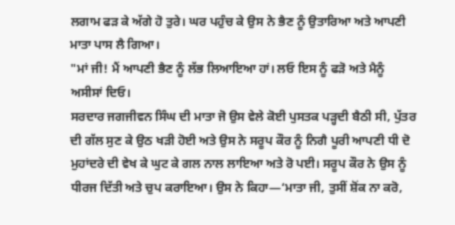ਲਗਾਮ ਫੜ ਕੇ ਅੱਗੇ ਹੋ ਤੁਰੇ। ਘਰ ਪਹੁੰਚ ਕੇ ਉਸ ਨੇ ਭੈਣ ਨੂੰ ਉਤਾਰਿਆ ਅਤੇ ਆਪਣੀ ਮਾਤਾ ਪਾਸ ਲੈ ਗਿਆ।
"ਮਾਂ ਜੀ! ਮੈਂ ਆਪਣੀ ਭੈਣ ਨੂੰ ਲੱਭ ਲਿਆਇਆ ਹਾਂ। ਲਓ ਇਸ ਨੂੰ ਫੜੋ ਅਤੇ ਮੈਨੂੰ ਅਸੀਸਾਂ ਦਿਓ।
ਸਰਦਾਰ ਜਗਜੀਵਨ ਸਿੰਘ ਦੀ ਮਾਤਾ ਜੋ ਉਸ ਵੇਲੇ ਕੋਈ ਪੁਸਤਕ ਪੜ੍ਹਦੀ ਬੈਠੀ ਸੀ, ਪੁੱਤਰ ਦੀ ਗੱਲ ਸੁਣ ਕੇ ਉਠ ਖੜੀ ਹੋਈ ਅਤੇ ਉਸ ਨੇ ਸਰੂਪ ਕੌਰ ਨੂੰ ਨਿਗੈ ਪੂਰੀ ਆਪਣੀ ਧੀ ਦੋ ਮੁਹਾਂਦਰੇ ਦੀ ਵੇਖ ਕੇ ਘੁਟ ਕੇ ਗਲ ਨਾਲ ਲਾਇਆ ਅਤੇ ਰੋ ਪਈ। ਸਰੂਪ ਕੌਰ ਨੇ ਉਸ ਨੂੰ ਧੀਰਜ ਦਿੱਤੀ ਅਤੇ ਚੁਪ ਕਰਾਇਆ। ਉਸ ਨੇ ਕਿਹਾ—‘ਮਾਤਾ ਜੀ, ਤੁਸੀਂ ਸ਼ੋਂਕ ਨਾ ਕਰੋ,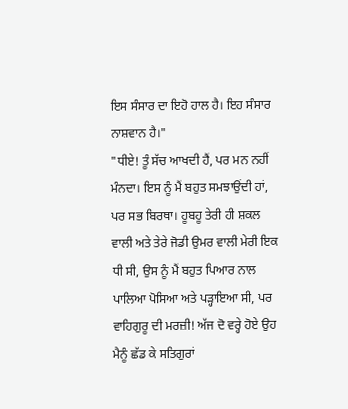ਇਸ ਸੰਸਾਰ ਦਾ ਇਹੋ ਹਾਲ ਹੈ। ਇਹ ਸੰਸਾਰ ਨਾਸ਼ਵਾਨ ਹੈ।"
"ਧੀਏ! ਤੂੰ ਸੱਚ ਆਖਦੀ ਹੈਂ, ਪਰ ਮਨ ਨਹੀਂ ਮੰਨਦਾ। ਇਸ ਨੂੰ ਮੈਂ ਬਹੁਤ ਸਮਝਾਉਂਦੀ ਹਾਂ, ਪਰ ਸਭ ਬਿਰਥਾ। ਹੂਬਹੂ ਤੇਰੀ ਹੀ ਸ਼ਕਲ ਵਾਲੀ ਅਤੇ ਤੇਰੇ ਜੋਡੀ ਉਮਰ ਵਾਲੀ ਮੇਰੀ ਇਕ ਧੀ ਸੀ, ਉਸ ਨੂੰ ਮੈਂ ਬਹੁਤ ਪਿਆਰ ਨਾਲ ਪਾਲਿਆ ਪੋਸਿਆ ਅਤੇ ਪੜ੍ਹਾਇਆ ਸੀ, ਪਰ ਵਾਹਿਗੁਰੂ ਦੀ ਮਰਜ਼ੀ! ਅੱਜ ਦੋ ਵਰ੍ਹੇ ਹੋਏ ਉਹ ਮੈਨੂੰ ਛੱਡ ਕੇ ਸਤਿਗੁਰਾਂ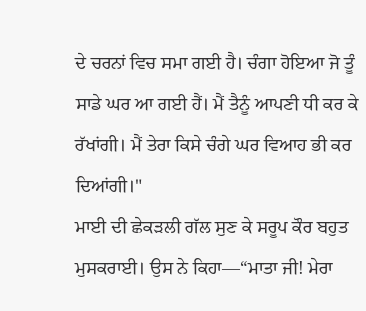ਦੇ ਚਰਨਾਂ ਵਿਚ ਸਮਾ ਗਈ ਹੈ। ਚੰਗਾ ਹੋਇਆ ਜੋ ਤੂੰ ਸਾਡੇ ਘਰ ਆ ਗਈ ਹੈਂ। ਮੈਂ ਤੈਨੂੰ ਆਪਣੀ ਧੀ ਕਰ ਕੇ ਰੱਖਾਂਗੀ। ਮੈਂ ਤੇਰਾ ਕਿਸੇ ਚੰਗੇ ਘਰ ਵਿਆਹ ਭੀ ਕਰ ਦਿਆਂਗੀ।"
ਮਾਈ ਦੀ ਛੇਕੜਲੀ ਗੱਲ ਸੁਣ ਕੇ ਸਰੂਪ ਕੌਰ ਬਹੁਤ ਮੁਸਕਰਾਈ। ਉਸ ਨੇ ਕਿਹਾ—“ਮਾਤਾ ਜੀ! ਮੇਰਾ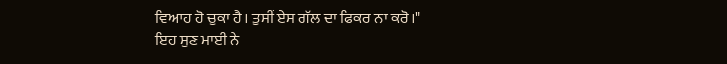ਵਿਆਹ ਹੋ ਚੁਕਾ ਹੈ। ਤੁਸੀਂ ਏਸ ਗੱਲ ਦਾ ਫਿਕਰ ਨਾ ਕਰੋ।"
ਇਹ ਸੁਣ ਮਾਈ ਨੇ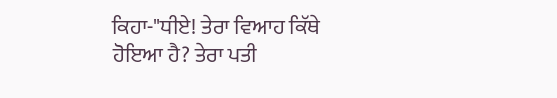ਕਿਹਾ-"ਧੀਏ! ਤੇਰਾ ਵਿਆਹ ਕਿੱਥੇ ਹੋਇਆ ਹੈ? ਤੇਰਾ ਪਤੀ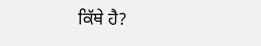ਕਿੱਥੇ ਹੈ?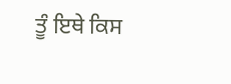ਤੂੰ ਇਥੇ ਕਿਸ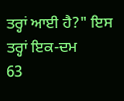ਤਰ੍ਹਾਂ ਆਈ ਹੈ?" ਇਸ ਤਰ੍ਹਾਂ ਇਕ-ਦਮ
63